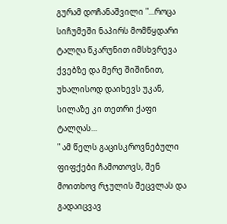გურამ დოჩანაშვილი "...როცა სიჩუმეში ნაპირს მომწყდარი ტალღა წკარუნით იმსხვრევა ქვებზე და მერე შიშინით, უხალისოდ დაიხევს უკან, სილაზე კი თეთრი ქაფი ტალღას...
" ამ წელს გაცისკროვნებული ფიფქები ჩამოთოვს, შენ მოითხოვ რჯულის შეცვლას და გადაიცვავ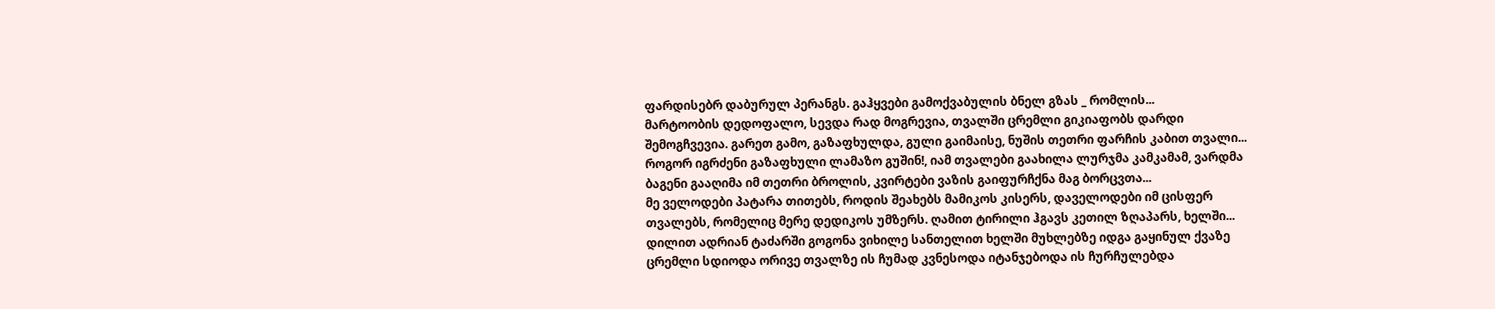ფარდისებრ დაბურულ პერანგს. გაჰყვები გამოქვაბულის ბნელ გზას _ რომლის...
მარტოობის დედოფალო, სევდა რად მოგრევია, თვალში ცრემლი გიკიაფობს დარდი შემოგჩვევია. გარეთ გამო, გაზაფხულდა, გული გაიმაისე, ნუშის თეთრი ფარჩის კაბით თვალი...
როგორ იგრძენი გაზაფხული ლამაზო გუშინ!, იამ თვალები გაახილა ლურჯმა კამკამამ, ვარდმა ბაგენი გააღიმა იმ თეთრი ბროლის, კვირტები ვაზის გაიფურჩქნა მაგ ბორცვთა...
მე ველოდები პატარა თითებს, როდის შეახებს მამიკოს კისერს, დაველოდები იმ ცისფერ თვალებს, რომელიც მერე დედიკოს უმზერს. ღამით ტირილი ჰგავს კეთილ ზღაპარს, ხელში...
დილით ადრიან ტაძარში გოგონა ვიხილე სანთელით ხელში მუხლებზე იდგა გაყინულ ქვაზე ცრემლი სდიოდა ორივე თვალზე ის ჩუმად კვნესოდა იტანჯებოდა ის ჩურჩულებდა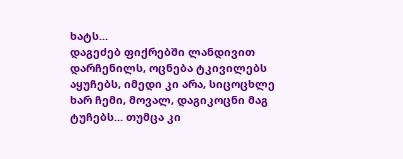ხატს...
დაგეძებ ფიქრებში ლანდივით დარჩენილს, ოცნება ტკივილებს აყუჩებს, იმედი კი არა, სიცოცხლე ხარ ჩემი, მოვალ, დაგიკოცნი მაგ ტუჩებს... თუმცა კი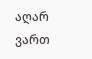აღარ ვართ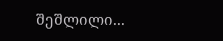შეშლილი...